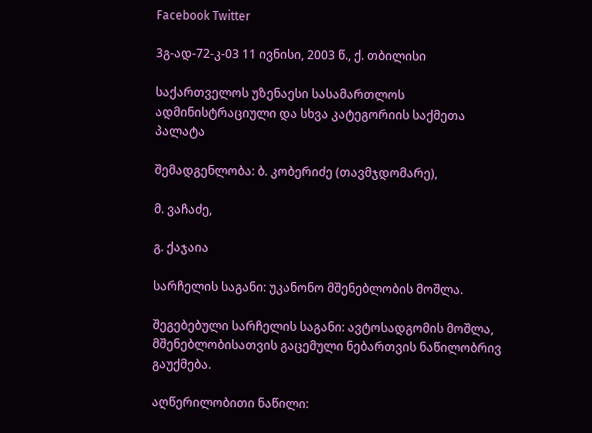Facebook Twitter

3გ-ად-72-კ-03 11 ივნისი, 2003 წ., ქ. თბილისი

საქართველოს უზენაესი სასამართლოს ადმინისტრაციული და სხვა კატეგორიის საქმეთა პალატა

შემადგენლობა: ბ. კობერიძე (თავმჯდომარე),

მ. ვაჩაძე,

გ. ქაჯაია

სარჩელის საგანი: უკანონო მშენებლობის მოშლა.

შეგებებული სარჩელის საგანი: ავტოსადგომის მოშლა, მშენებლობისათვის გაცემული ნებართვის ნაწილობრივ გაუქმება.

აღწერილობითი ნაწილი: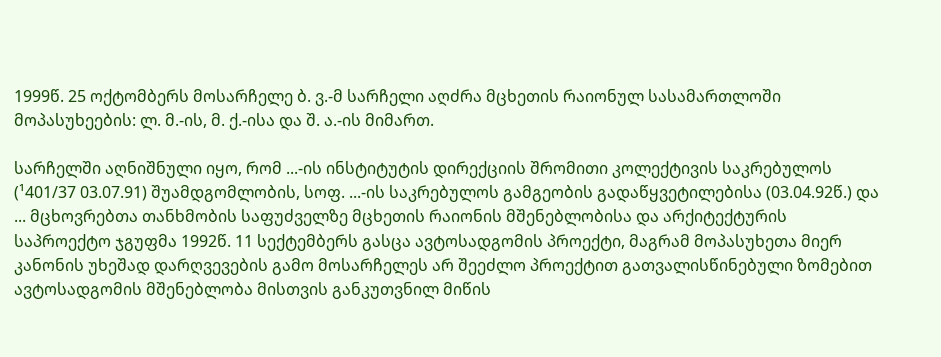1999წ. 25 ოქტომბერს მოსარჩელე ბ. ვ.-მ სარჩელი აღძრა მცხეთის რაიონულ სასამართლოში მოპასუხეების: ლ. მ.-ის, მ. ქ.-ისა და შ. ა.-ის მიმართ.

სარჩელში აღნიშნული იყო, რომ ...-ის ინსტიტუტის დირექციის შრომითი კოლექტივის საკრებულოს (¹401/37 03.07.91) შუამდგომლობის, სოფ. ...-ის საკრებულოს გამგეობის გადაწყვეტილებისა (03.04.92წ.) და ... მცხოვრებთა თანხმობის საფუძველზე მცხეთის რაიონის მშენებლობისა და არქიტექტურის საპროექტო ჯგუფმა 1992წ. 11 სექტემბერს გასცა ავტოსადგომის პროექტი, მაგრამ მოპასუხეთა მიერ კანონის უხეშად დარღვევების გამო მოსარჩელეს არ შეეძლო პროექტით გათვალისწინებული ზომებით ავტოსადგომის მშენებლობა მისთვის განკუთვნილ მიწის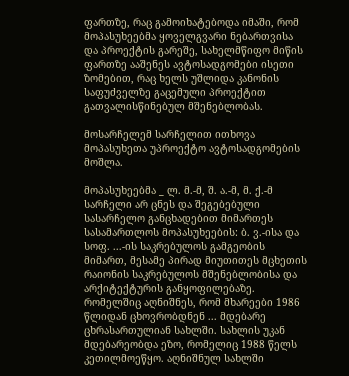ფართზე, რაც გამოიხატებოდა იმაში, რომ მოპასუხეებმა ყოველგვარი ნებართვისა და პროექტის გარეშე, სახელმწიფო მიწის ფართზე ააშენეს ავტოსადგომები ისეთი ზომებით, რაც ხელს უშლიდა კანონის საფუძველზე გაცემული პროექტით გათვალისწინებულ მშენებლობას.

მოსარჩელემ სარჩელით ითხოვა მოპასუხეთა უპროექტო ავტოსადგომების მოშლა.

მოპასუხეებმა _ ლ. მ.-მ, შ. ა.-მ, მ. ქ.-მ სარჩელი არ ცნეს და შეგებებული სასარჩელო განცხადებით მიმართეს სასამართლოს მოპასუხეების: ბ. ვ.-ისა და სოფ. ...-ის საკრებულოს გამგეობის მიმართ, მესამე პირად მიუთითეს მცხეთის რაიონის საკრებულოს მშენებლობისა და არქიტექტურის განყოფილებაზე. რომელშიც აღნიშნეს, რომ მხარეები 1986 წლიდან ცხოვრობდნენ ... მდებარე ცხრასართულიან სახლში. სახლის უკან მდებარეობდა ეზო, რომელიც 1988 წელს კეთილმოეწყო. აღნიშნულ სახლში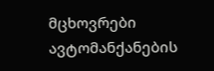მცხოვრები ავტომანქანების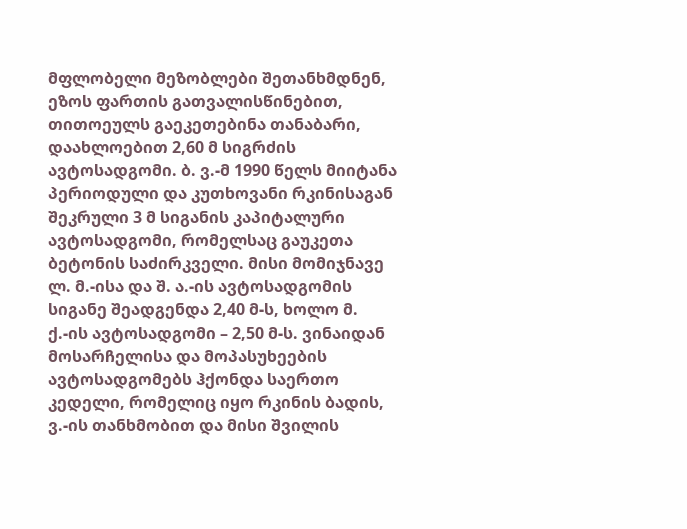მფლობელი მეზობლები შეთანხმდნენ, ეზოს ფართის გათვალისწინებით, თითოეულს გაეკეთებინა თანაბარი, დაახლოებით 2,60 მ სიგრძის ავტოსადგომი. ბ. ვ.-მ 1990 წელს მიიტანა პერიოდული და კუთხოვანი რკინისაგან შეკრული 3 მ სიგანის კაპიტალური ავტოსადგომი, რომელსაც გაუკეთა ბეტონის საძირკველი. მისი მომიჯნავე ლ. მ.-ისა და შ. ა.-ის ავტოსადგომის სიგანე შეადგენდა 2,40 მ-ს, ხოლო მ. ქ.-ის ავტოსადგომი – 2,50 მ-ს. ვინაიდან მოსარჩელისა და მოპასუხეების ავტოსადგომებს ჰქონდა საერთო კედელი, რომელიც იყო რკინის ბადის, ვ.-ის თანხმობით და მისი შვილის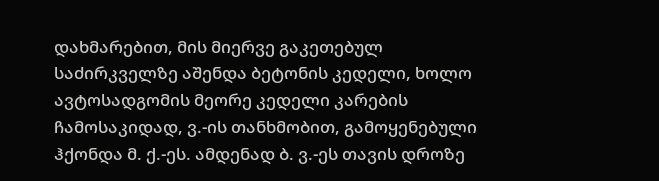დახმარებით, მის მიერვე გაკეთებულ საძირკველზე აშენდა ბეტონის კედელი, ხოლო ავტოსადგომის მეორე კედელი კარების ჩამოსაკიდად, ვ.-ის თანხმობით, გამოყენებული ჰქონდა მ. ქ.-ეს. ამდენად ბ. ვ.-ეს თავის დროზე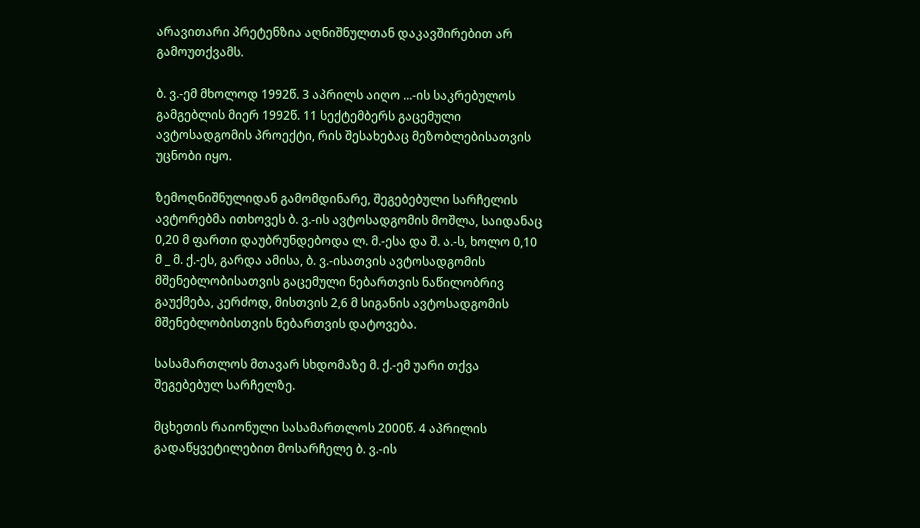არავითარი პრეტენზია აღნიშნულთან დაკავშირებით არ გამოუთქვამს.

ბ. ვ.-ემ მხოლოდ 1992წ. 3 აპრილს აიღო ...-ის საკრებულოს გამგებლის მიერ 1992წ. 11 სექტემბერს გაცემული ავტოსადგომის პროექტი, რის შესახებაც მეზობლებისათვის უცნობი იყო.

ზემოღნიშნულიდან გამომდინარე, შეგებებული სარჩელის ავტორებმა ითხოვეს ბ. ვ.-ის ავტოსადგომის მოშლა, საიდანაც 0,20 მ ფართი დაუბრუნდებოდა ლ. მ.-ესა და შ. ა.-ს, ხოლო 0,10 მ _ მ. ქ.-ეს, გარდა ამისა, ბ. ვ.-ისათვის ავტოსადგომის მშენებლობისათვის გაცემული ნებართვის ნაწილობრივ გაუქმება, კერძოდ, მისთვის 2,6 მ სიგანის ავტოსადგომის მშენებლობისთვის ნებართვის დატოვება.

სასამართლოს მთავარ სხდომაზე მ. ქ.-ემ უარი თქვა შეგებებულ სარჩელზე.

მცხეთის რაიონული სასამართლოს 2000წ. 4 აპრილის გადაწყვეტილებით მოსარჩელე ბ. ვ.-ის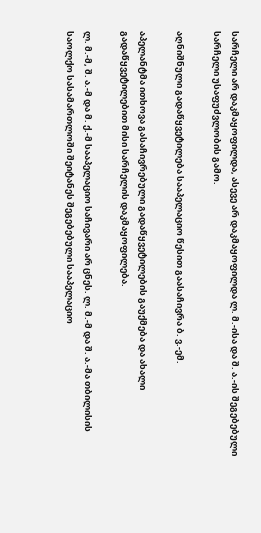სარჩელი არ დაკმაყოფილდა, ასევე არ დაკმაყოფილდა ლ. მ.-ისა და შ. ა.-ის შეგებებული სარჩელი უსაფუძვლობის გამო.

აღნიშნული გადაწყვეტილება სააპელაციო წესით გაასაჩივრა ბ. ვ.-ემ.

აპელანტმა ითხოვა გასაჩივრებული გადაწყვეტილების გაუქმება და ახალი გადაწყვეტილებით მისი სარჩელის დაკმაყოფილება.

ლ. მ.-მ, შ. ა.-მ და მ. ქ.-მ სააპელაციო საჩივარი არ ცნეს. ლ. მ.-მ და შ. ა.-მა თბილისის საოლქო სასამართლოში შეიტანეს შეგებებული სააპელაციო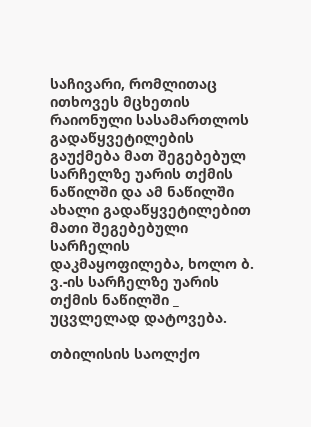საჩივარი, რომლითაც ითხოვეს მცხეთის რაიონული სასამართლოს გადაწყვეტილების გაუქმება მათ შეგებებულ სარჩელზე უარის თქმის ნაწილში და ამ ნაწილში ახალი გადაწყვეტილებით მათი შეგებებული სარჩელის დაკმაყოფილება, ხოლო ბ. ვ.-ის სარჩელზე უარის თქმის ნაწილში _ უცვლელად დატოვება.

თბილისის საოლქო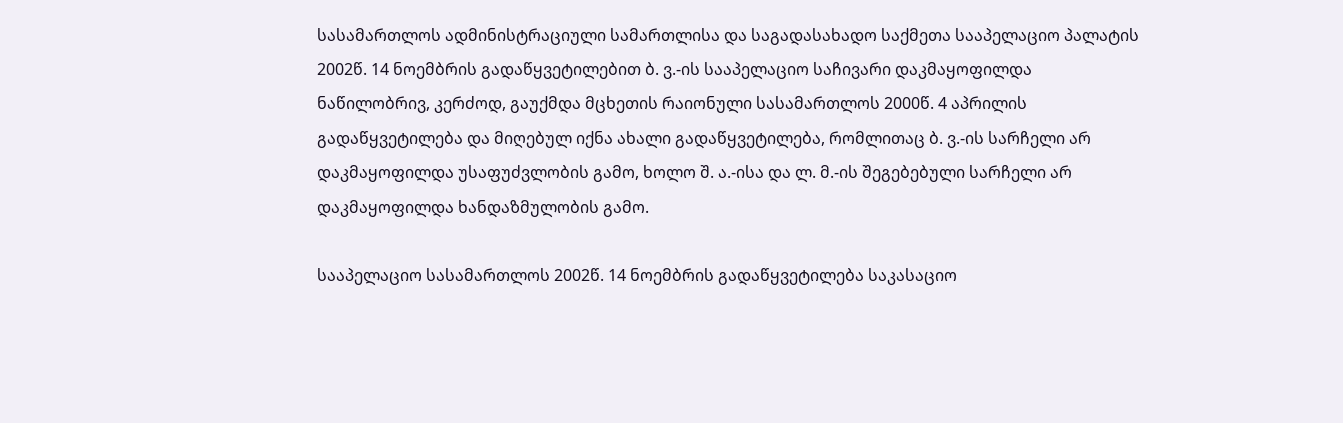სასამართლოს ადმინისტრაციული სამართლისა და საგადასახადო საქმეთა სააპელაციო პალატის 2002წ. 14 ნოემბრის გადაწყვეტილებით ბ. ვ.-ის სააპელაციო საჩივარი დაკმაყოფილდა ნაწილობრივ, კერძოდ, გაუქმდა მცხეთის რაიონული სასამართლოს 2000წ. 4 აპრილის გადაწყვეტილება და მიღებულ იქნა ახალი გადაწყვეტილება, რომლითაც ბ. ვ.-ის სარჩელი არ დაკმაყოფილდა უსაფუძვლობის გამო, ხოლო შ. ა.-ისა და ლ. მ.-ის შეგებებული სარჩელი არ დაკმაყოფილდა ხანდაზმულობის გამო.

სააპელაციო სასამართლოს 2002წ. 14 ნოემბრის გადაწყვეტილება საკასაციო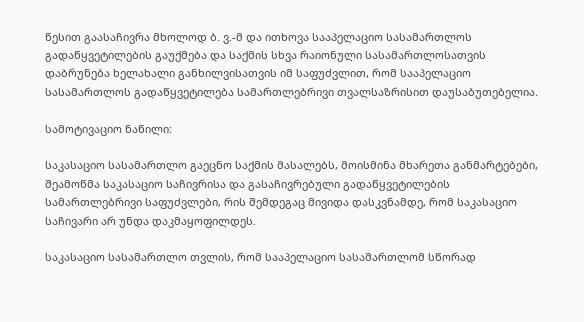წესით გაასაჩივრა მხოლოდ ბ. ვ.-მ და ითხოვა სააპელაციო სასამართლოს გადაწყვეტილების გაუქმება და საქმის სხვა რაიონული სასამართლოსათვის დაბრუნება ხელახალი განხილვისათვის იმ საფუძვლით, რომ სააპელაციო სასამართლოს გადაწყვეტილება სამართლებრივი თვალსაზრისით დაუსაბუთებელია.

სამოტივაციო ნაწილი:

საკასაციო სასამართლო გაეცნო საქმის მასალებს, მოისმინა მხარეთა განმარტებები, შეამოწმა საკასაციო საჩივრისა და გასაჩივრებული გადაწყვეტილების სამართლებრივი საფუძვლები, რის შემდეგაც მივიდა დასკვნამდე, რომ საკასაციო საჩივარი არ უნდა დაკმაყოფილდეს.

საკასაციო სასამართლო თვლის, რომ სააპელაციო სასამართლომ სწორად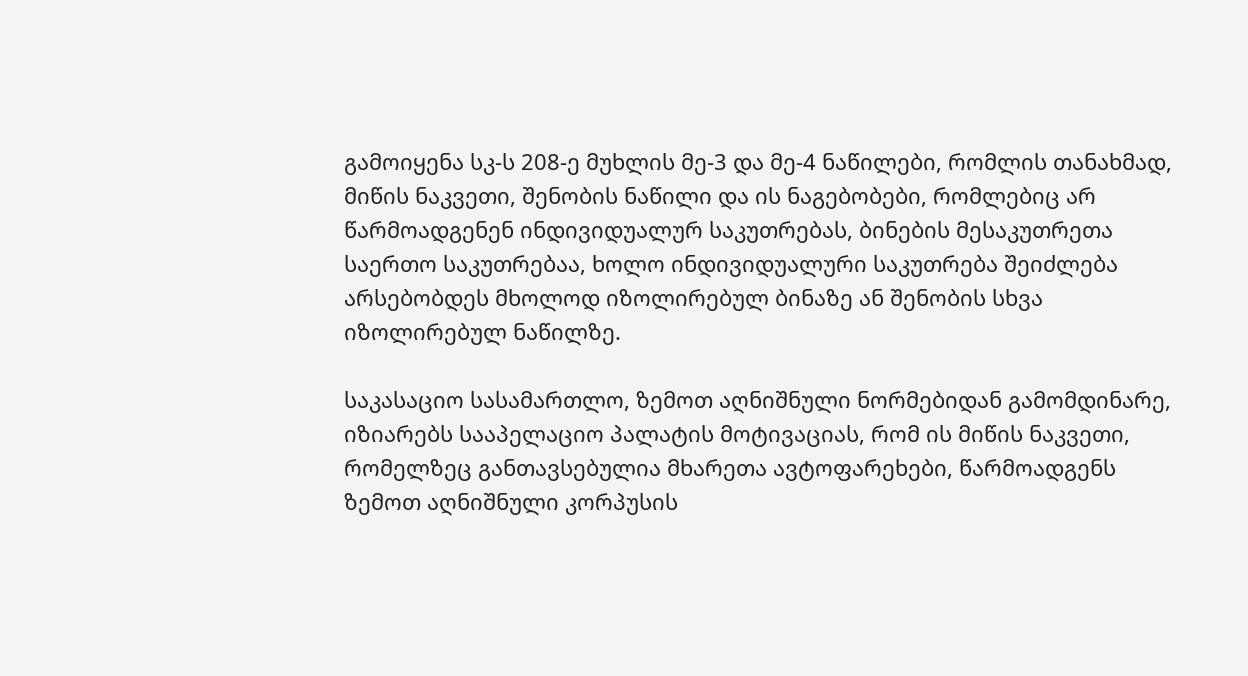გამოიყენა სკ-ს 208-ე მუხლის მე-3 და მე-4 ნაწილები, რომლის თანახმად, მიწის ნაკვეთი, შენობის ნაწილი და ის ნაგებობები, რომლებიც არ წარმოადგენენ ინდივიდუალურ საკუთრებას, ბინების მესაკუთრეთა საერთო საკუთრებაა, ხოლო ინდივიდუალური საკუთრება შეიძლება არსებობდეს მხოლოდ იზოლირებულ ბინაზე ან შენობის სხვა იზოლირებულ ნაწილზე.

საკასაციო სასამართლო, ზემოთ აღნიშნული ნორმებიდან გამომდინარე, იზიარებს სააპელაციო პალატის მოტივაციას, რომ ის მიწის ნაკვეთი, რომელზეც განთავსებულია მხარეთა ავტოფარეხები, წარმოადგენს ზემოთ აღნიშნული კორპუსის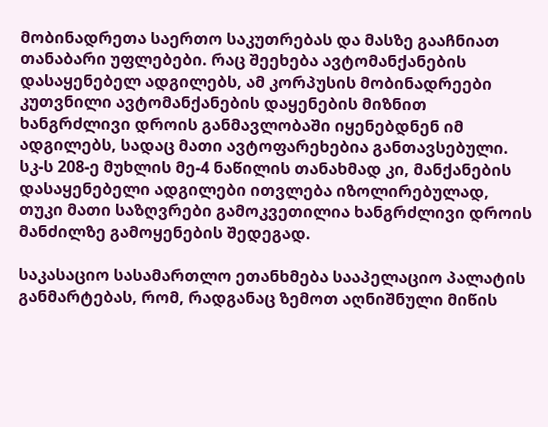მობინადრეთა საერთო საკუთრებას და მასზე გააჩნიათ თანაბარი უფლებები. რაც შეეხება ავტომანქანების დასაყენებელ ადგილებს, ამ კორპუსის მობინადრეები კუთვნილი ავტომანქანების დაყენების მიზნით ხანგრძლივი დროის განმავლობაში იყენებდნენ იმ ადგილებს, სადაც მათი ავტოფარეხებია განთავსებული. სკ-ს 208-ე მუხლის მე-4 ნაწილის თანახმად კი, მანქანების დასაყენებელი ადგილები ითვლება იზოლირებულად, თუკი მათი საზღვრები გამოკვეთილია ხანგრძლივი დროის მანძილზე გამოყენების შედეგად.

საკასაციო სასამართლო ეთანხმება სააპელაციო პალატის განმარტებას, რომ, რადგანაც ზემოთ აღნიშნული მიწის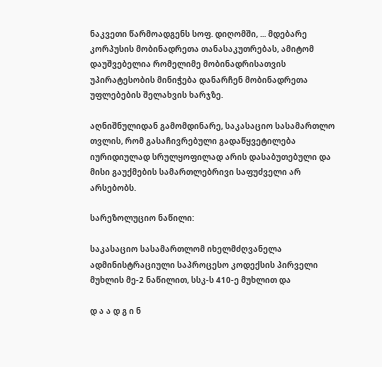ნაკვეთი წარმოადგენს სოფ. დიღომში, ... მდებარე კორპუსის მობინადრეთა თანასაკუთრებას, ამიტომ დაუშვებელია რომელიმე მობინადრისათვის უპირატესობის მინიჭება დანარჩენ მობინადრეთა უფლებების შელახვის ხარჯზე.

აღნიშნულიდან გამომდინარე, საკასაციო სასამართლო თვლის, რომ გასაჩივრებული გადაწყვეტილება იურიდიულად სრულყოფილად არის დასაბუთებული და მისი გაუქმების სამართლებრივი საფუძველი არ არსებობს.

სარეზოლუციო ნაწილი:

საკასაციო სასამართლომ იხელმძღვანელა ადმინისტრაციული საპროცესო კოდექსის პირველი მუხლის მე-2 ნაწილით, სსკ-ს 410-ე მუხლით და

დ ა ა დ გ ი ნ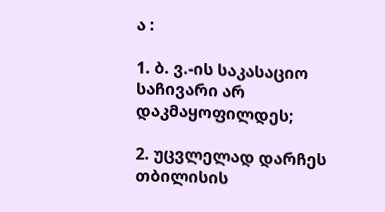ა :

1. ბ. ვ.-ის საკასაციო საჩივარი არ დაკმაყოფილდეს;

2. უცვლელად დარჩეს თბილისის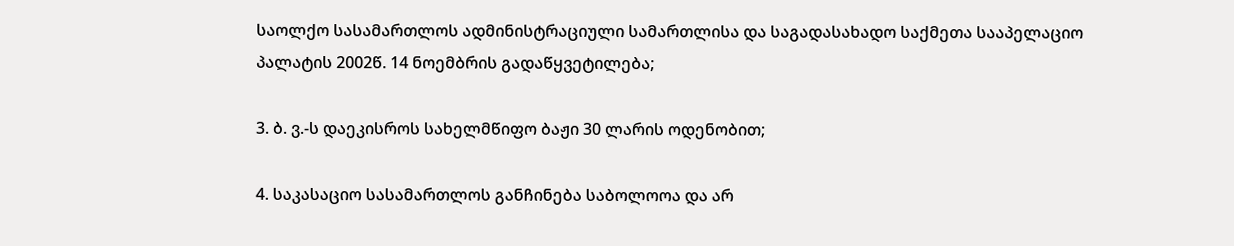საოლქო სასამართლოს ადმინისტრაციული სამართლისა და საგადასახადო საქმეთა სააპელაციო პალატის 2002წ. 14 ნოემბრის გადაწყვეტილება;

3. ბ. ვ.-ს დაეკისროს სახელმწიფო ბაჟი 30 ლარის ოდენობით;

4. საკასაციო სასამართლოს განჩინება საბოლოოა და არ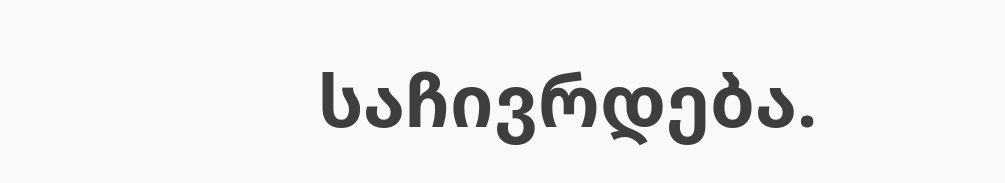საჩივრდება.